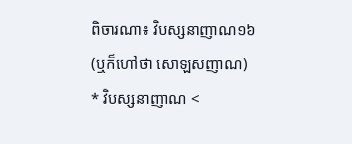ពិចារណា៖ វិបស្សនាញាណ១៦
(ឬក៏ហៅថា សោឡសញាណ)
* វិបស្សនាញាណ <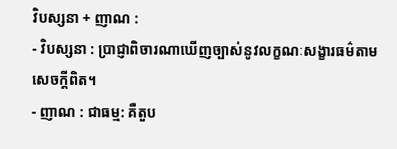វិបស្សនា + ញាណ :
- វិបស្សនា : ប្រាជ្ញាពិចារណាឃើញច្បាស់នូវលក្ខណៈសង្ខារធម៌តាមសេចក្ដីពិត។
- ញាណ : ជាធម្ម: គឺតួប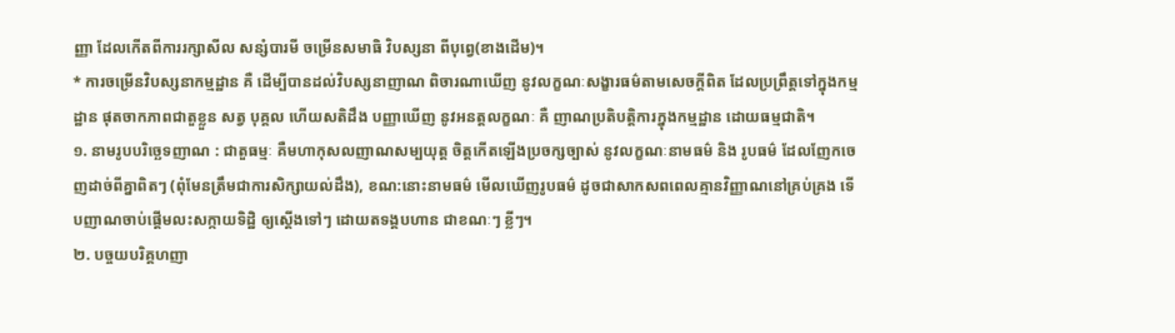ញ្ញា ដែលកើតពីការរក្សាសីល សន្សំបារមី ចម្រើនសមាធិ វិបស្សនា ពីបុព្វេ(ខាងដើម)។
* ការចម្រើនវិបស្សនាកម្មដ្ឋាន គឺ ដើម្បីបានដល់វិបស្សនាញាណ ពិចារណាឃើញ នូវលក្ខណៈសង្ខារធម៌តាមសេចក្ដីពិត ដែលប្រព្រឹត្តទៅក្នុងកម្មដ្ឋាន ផុតចាកភាពជាតួខ្លួន សត្វ បុគ្គល ហើយសតិដឹង បញ្ញាឃើញ នូវអនត្តលក្ខណៈ គឺ ញាណប្រតិបត្តិការក្នុងកម្មដ្ឋាន ដោយធម្មជាតិ។
១. នាមរូបបរិច្ឆេទញាណ : ជាតួធម្មៈ គឺមហាកុសលញាណសម្បយុត្ត ចិត្តកើតឡើងប្រចក្សច្បាស់ នូវលក្ខណៈនាមធម៌ និង រូបធម៌ ដែលញែកចេញដាច់ពីគ្នាពិតៗ (ពុំមែនត្រឹមជាការសិក្សាយល់ដឹង), ខណ:នោះនាមធម៌ មើលឃើញរូបធម៌ ដូចជាសាកសពពេលគ្មានវិញ្ញាណនៅគ្រប់គ្រង ទើបញាណចាប់ផ្ដើមលះសក្កាយទិដ្ឋិ ឲ្យស្ដើងទៅៗ ដោយតទង្គបហាន ជាខណៈៗ ខ្លីៗ។
២. បច្ចយបរិគ្គហញា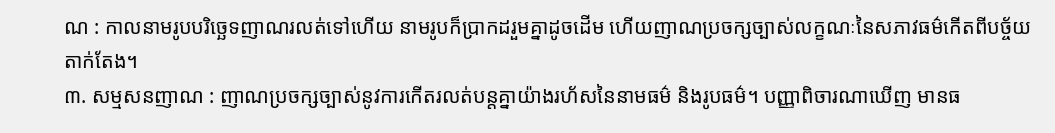ណ : កាលនាមរូបបរិច្ឆេទញាណរលត់ទៅហើយ នាមរូបក៏ប្រាកដរួមគ្នាដូចដើម ហើយញាណប្រចក្សច្បាស់លក្ខណៈនៃសភាវធម៌កើតពីបច្ច័យតាក់តែង។
៣. សម្មសនញាណ : ញាណប្រចក្សច្បាស់នូវការកើតរលត់បន្តគ្នាយ៉ាងរហ័សនៃនាមធម៌ និងរូបធម៌។ បញ្ញាពិចារណាឃើញ មានធ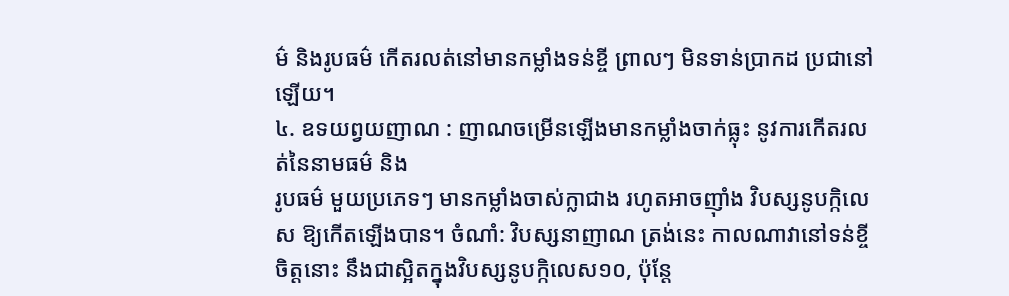ម៌ និងរូបធម៌ កើតរលត់នៅមានកម្លាំងទន់ខ្ចី ព្រាលៗ មិនទាន់ប្រាកដ ប្រជានៅឡើយ។
៤. ឧទយព្វយញាណ : ញាណចម្រើនឡើងមានកម្លាំងចាក់ធ្លុះ នូវការកើតរលត់នៃនាមធម៌ និង
រូបធម៌ មួយប្រភេទៗ មានកម្លាំងចាស់ក្លាជាង រហូតអាចញ៉ាំង វិបស្សនូបក្កិលេស ឱ្យកើតឡើងបាន។ ចំណាំ: វិបស្សនាញាណ ត្រង់នេះ កាលណាវានៅទន់ខ្ចី ចិត្តនោះ នឹងជាស្អិតក្នុងវិបស្សនូបក្កិលេស១០, ប៉ុន្តែ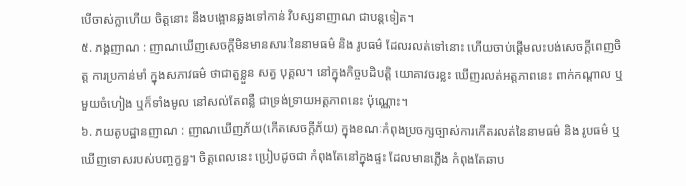បើចាស់ក្លាហើយ ចិត្តនោះ នឹងបង្អោនឆ្លងទៅកាន់ វិបស្សនាញាណ ជាបន្តទៀត។
៥. ភង្គញាណ : ញាណឃើញសេចក្ដីមិនមានសារៈនៃនាមធម៌ និង រូបធម៌ ដែលរលត់ទៅនោះ ហើយចាប់ផ្ដើមលះបង់សេចក្ដីពេញចិត្ត ការប្រកាន់មាំ ក្នុងសភាវធម៌ ថាជាតួខ្លួន សត្វ បុគ្គល។ នៅក្នុងកិច្ចបដិបត្តិ យោគាវចរខ្លះ ឃើញរលត់អត្តភាពនេះ ពាក់កណ្តាល ឬមួយចំហៀង ឬក៏ទាំងមូល នៅសល់តែពន្លឺ ជាទ្រង់ទ្រាយអត្តភាពនេះ ប៉ុណ្ណោះ។
៦. ភយតូបដ្ឋានញាណ : ញាណឃើញភ័យ(កើតសេចក្ដីភ័យ) ក្នុងខណៈកំពុងប្រចក្សច្បាស់ការកើតរលត់នៃនាមធម៌ និង រូបធម៌ ឬឃើញទោសរបស់បញ្ចក្ខន្ធ។ ចិត្តពេលនេះ ប្រៀបដូចជា កំពុងតែនៅក្នុងផ្ទះ ដែលមានភ្លើង កំពុងតែឆាប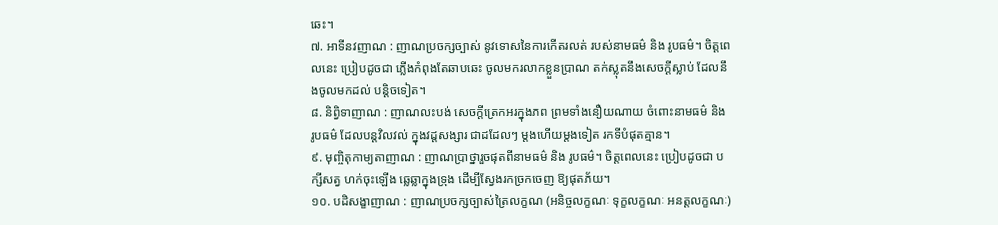ឆេះ។
៧. អាទីនវញាណ : ញាណប្រចក្សច្បាស់ នូវទោសនៃការកើតរលត់ របស់នាមធម៌ និង រូបធម៌។ ចិត្តពេលនេះ ប្រៀបដូចជា ភ្លើងកំពុងតែឆាបឆេះ ចូលមករលាកខ្លួនប្រាណ តក់ស្លុតនឹងសេចក្ដីស្លាប់ ដែលនឹងចូលមកដល់ បន្តិចទៀត។
៨. និព្វិទាញាណ : ញាណលះបង់ សេចក្ដីត្រេកអរក្នុងភព ព្រមទាំងនឿយណាយ ចំពោះនាមធម៌ និង រូបធម៌ ដែលបន្តវិលវល់ ក្នុងវដ្តសង្សារ ជាដដែលៗ ម្តងហើយម្តងទៀត រកទីបំផុតគ្មាន។
៩. មុញ្ចិតុកាម្យតាញាណ : ញាណប្រាថ្នារួចផុតពីនាមធម៌ និង រូបធម៌។ ចិត្តពេលនេះ ប្រៀបដូចជា បក្សីសត្វ ហក់ចុះឡើង ឆ្លេឆ្លាក្នុងទ្រុង ដើម្បីស្វែងរកច្រកចេញ ឱ្យផុតភ័យ។
១០. បដិសង្ខាញាណ : ញាណប្រចក្សច្បាស់ត្រៃលក្ខណ (អនិច្ចលក្ខណៈ ទុក្ខលក្ខណៈ អនត្តលក្ខណៈ)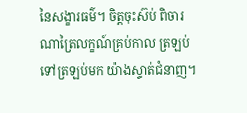នៃសង្ខារធម៌។ ចិត្តចុះស៊ប់ ពិចារណាត្រៃលក្ខណ៍គ្រប់កាល ត្រឡប់ទៅត្រឡប់មក យ៉ាងស្ទាត់ជំនាញ។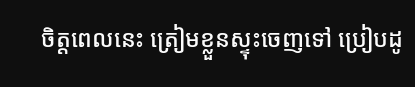ចិត្តពេលនេះ ត្រៀមខ្លួនស្ទុះចេញទៅ ប្រៀបដូ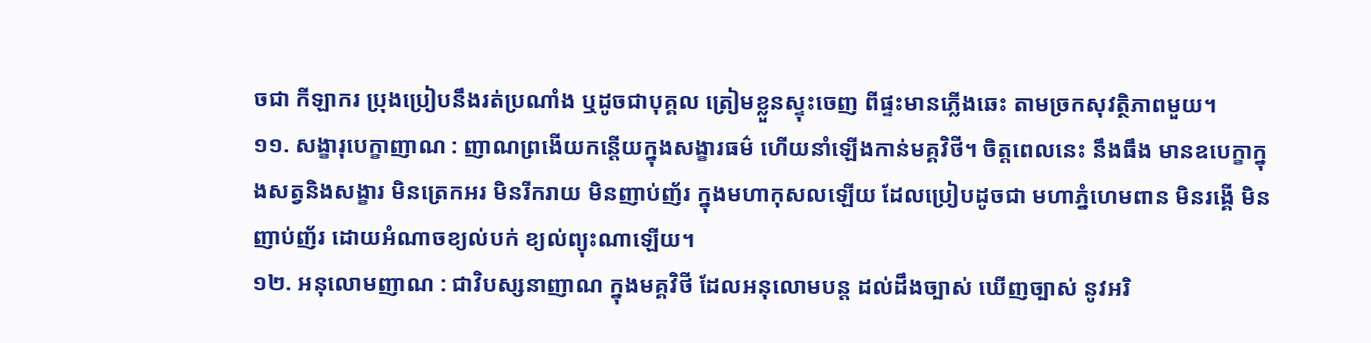ចជា កីឡាករ ប្រុងប្រៀបនឹងរត់ប្រណាំង ឬដូចជាបុគ្គល ត្រៀមខ្លួនស្ទុះចេញ ពីផ្ទះមានភ្លើងឆេះ តាមច្រកសុវត្ថិភាពមួយ។
១១. សង្ខារុបេក្ខាញាណ : ញាណព្រងើយកន្តើយក្នុងសង្ខារធម៌ ហើយនាំឡើងកាន់មគ្គវិថី។ ចិត្តពេលនេះ នឹងធឹង មានឧបេក្ខាក្នុងសត្វនិងសង្ខារ មិនត្រេកអរ មិនរីករាយ មិនញាប់ញ័រ ក្នុងមហាកុសលឡើយ ដែលប្រៀបដូចជា មហាភ្នំហេមពាន មិនរង្គើ មិនញាប់ញ័រ ដោយអំណាចខ្យល់បក់ ខ្យល់ព្យុះណាឡើយ។
១២. អនុលោមញាណ : ជាវិបស្សនាញាណ ក្នុងមគ្គវិថី ដែលអនុលោមបន្ត ដល់ដឹងច្បាស់ ឃើញច្បាស់ នូវអរិ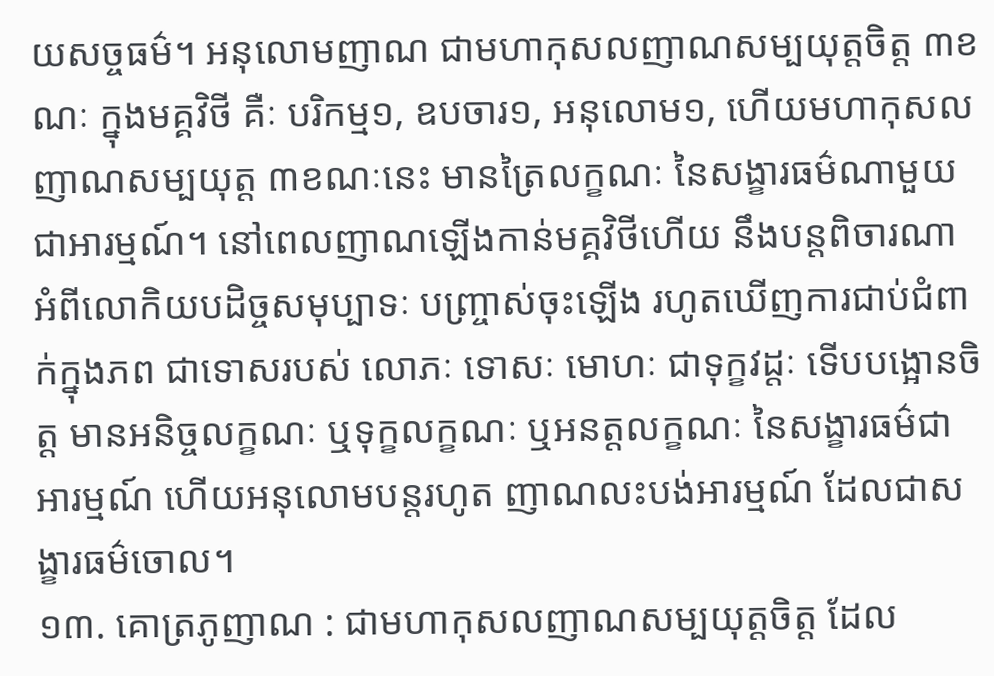យសច្ចធម៌។ អនុលោមញាណ ជាមហាកុសលញាណសម្បយុត្តចិត្ត ៣ខណៈ ក្នុងមគ្គវិថី គឺៈ បរិកម្ម១, ឧបចារ១, អនុលោម១, ហើយមហាកុសលញាណសម្បយុត្ត ៣ខណៈនេះ មានត្រៃលក្ខណៈ នៃសង្ខារធម៌ណាមួយ ជាអារម្មណ៍។ នៅពេលញាណឡើងកាន់មគ្គវិថីហើយ នឹងបន្តពិចារណា អំពីលោកិយបដិច្ចសមុប្បាទៈ បញ្ច្រាស់ចុះឡើង រហូតឃើញការជាប់ជំពាក់ក្នុងភព ជាទោសរបស់ លោភៈ ទោសៈ មោហៈ ជាទុក្ខវដ្តៈ ទើបបង្អោនចិត្ត មានអនិច្ចលក្ខណៈ ឬទុក្ខលក្ខណៈ ឬអនត្តលក្ខណៈ នៃសង្ខារធម៌ជាអារម្មណ៍ ហើយអនុលោមបន្តរហូត ញាណលះបង់អារម្មណ៍ ដែលជាសង្ខារធម៌ចោល។
១៣. គោត្រភូញាណ : ជាមហាកុសលញាណសម្បយុត្តចិត្ត ដែល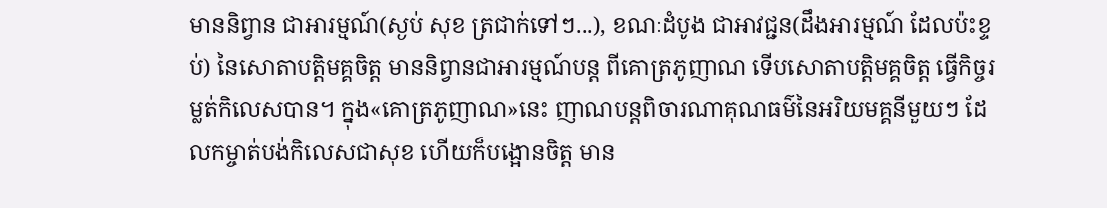មាននិព្វាន ជាអារម្មណ៍(ស្ងប់ សុខ ត្រជាក់ទៅៗ...), ខណៈដំបូង ជាអាវជ្ជន(ដឹងអារម្មណ៍ ដែលប៉ះខ្ទប់) នៃសោតាបត្តិមគ្គចិត្ត មាននិព្វានជាអារម្មណ៍បន្ត ពីគោត្រភូញាណ ទើបសោតាបត្តិមគ្គចិត្ត ធ្វើកិច្ចរម្លត់កិលេសបាន។ ក្នុង«គោត្រភូញាណ»នេះ ញាណបន្តពិចារណាគុណធម៌នៃអរិយមគ្គនីមួយៗ ដែលកម្ចាត់បង់កិលេសជាសុខ ហើយក៏បង្អោនចិត្ត មាន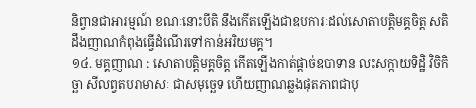និព្វានជាអារម្មណ៍ ខណៈនោះបីតិ នឹងកើតឡើងជាឧបការៈដល់សោតាបត្តិមគ្គចិត្ត សតិដឹងញាណកំពុងធ្វើដំណើរទៅកាន់អរិយមគ្គ។
១៤. មគ្គញាណ : សោតាបត្តិមគ្គចិត្ត កើតឡើងកាត់ផ្ដាច់ឧបាទាន លះសក្កាយទិដ្ឋិ វិចិកិច្ឆា សីលព្វតបរាមាសៈ ជាសមុច្ឆេទ ហើយញាណឆ្លងផុតភាពជាបុ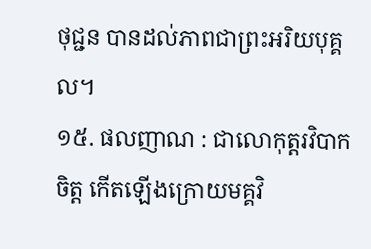ថុជ្ជន បានដល់ភាពជាព្រះអរិយបុគ្គល។
១៥. ផលញាណ : ជាលោកុត្តរវិបាកចិត្ត កើតឡើងក្រោយមគ្គវិ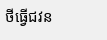ថីធ្វើជវន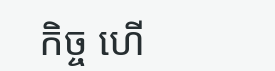កិច្ច ហើ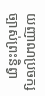យញាណប្រចក្សច្បាស់ព្រះនិព្វា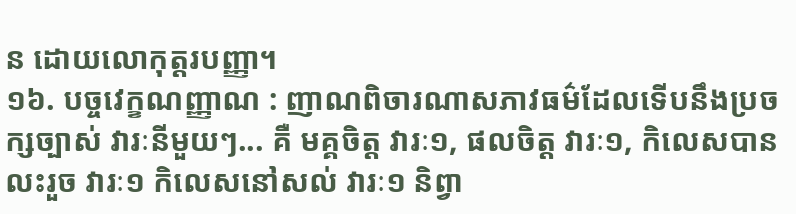ន ដោយលោកុត្តរបញ្ញា។
១៦. បច្ចវេក្ខណញ្ញាណ : ញាណពិចារណាសភាវធម៌ដែលទើបនឹងប្រចក្សច្បាស់ វារៈនីមួយៗ... គឺ មគ្គចិត្ត វារៈ១, ផលចិត្ត វារៈ១, កិលេសបានលះរួច វារៈ១ កិលេសនៅសល់ វារៈ១ និព្វា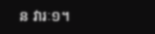ន វារៈ១។